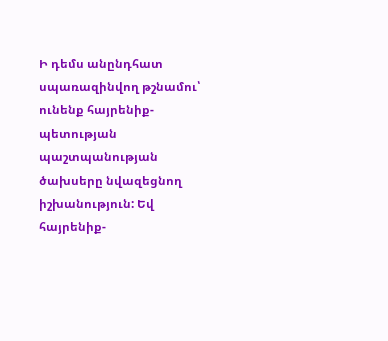Ի դեմս անընդհատ սպառազինվող թշնամու՝ ունենք հայրենիք-պետության պաշտպանության ծախսերը նվազեցնող իշխանություն: Եվ հայրենիք-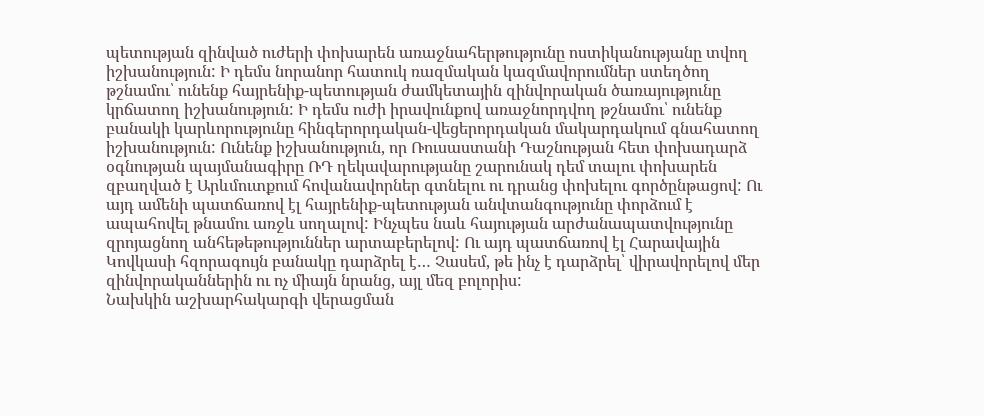պետության զինված ուժերի փոխարեն առաջնահերթությունը ոստիկանությանը տվող իշխանություն: Ի դեմս նորանոր հատուկ ռազմական կազմավորումներ ստեղծող թշնամու՝ ունենք հայրենիք-պետության ժամկետային զինվորական ծառայությունը կրճատող իշխանություն: Ի դեմս ուժի իրավունքով առաջնորդվող թշնամու՝ ունենք բանակի կարևորությունը հինգերորդական-վեցերորդական մակարդակում գնահատող իշխանություն: Ունենք իշխանություն, որ Ռուսաստանի Դաշնության հետ փոխադարձ օգնության պայմանագիրը ՌԴ ղեկավարությանը շարունակ դեմ տալու փոխարեն զբաղված է Արևմուտքում հովանավորներ գտնելու ու դրանց փոխելու գործընթացով: Ու այդ ամենի պատճառով էլ հայրենիք-պետության անվտանգությունը փորձում է ապահովել թնամու առջև սողալով: Ինչպես նաև հայության արժանապատվությունը զրոյացնող անհեթեթություններ արտաբերելով: Ու այդ պատճառով էլ Հարավային Կովկասի հզորագույն բանակը դարձրել է… Չասեմ, թե ինչ է դարձրել՝ վիրավորելով մեր զինվորականներին ու ոչ միայն նրանց, այլ մեզ բոլորիս:
Նախկին աշխարհակարգի վերացման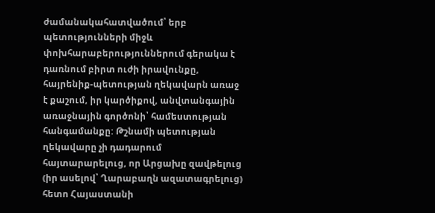ժամանակահատվածում՝ երբ պետությունների միջև փոխհարաբերություններում գերակա է դառնում բիրտ ուժի իրավունքը, հայրենիք-պետության ղեկավարն առաջ է քաշում, իր կարծիքով, անվտանգային առաջնային գործոնի՝ համեստության հանգամանքը: Թշնամի պետության ղեկավարը չի դադարում հայտարարելուց, որ Արցախը զավթելուց (իր ասելով՝ Ղարաբաղն ազատագրելուց) հետո Հայաստանի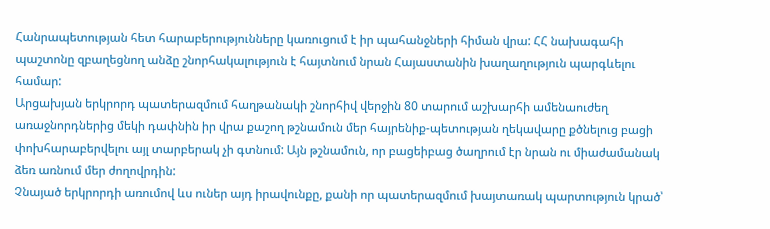Հանրապետության հետ հարաբերությունները կառուցում է իր պահանջների հիման վրա: ՀՀ նախագահի պաշտոնը զբաղեցնող անձը շնորհակալություն է հայտնում նրան Հայաստանին խաղաղություն պարգևելու համար:
Արցախյան երկրորդ պատերազմում հաղթանակի շնորհիվ վերջին 80 տարում աշխարհի ամենաուժեղ առաջնորդներից մեկի դափնին իր վրա քաշող թշնամուն մեր հայրենիք-պետության ղեկավարը քծնելուց բացի փոխհարաբերվելու այլ տարբերակ չի գտնում: Այն թշնամուն, որ բացեիբաց ծաղրում էր նրան ու միաժամանակ ձեռ առնում մեր ժողովրդին:
Չնայած երկրորդի առումով ևս ուներ այդ իրավունքը, քանի որ պատերազմում խայտառակ պարտություն կրած՝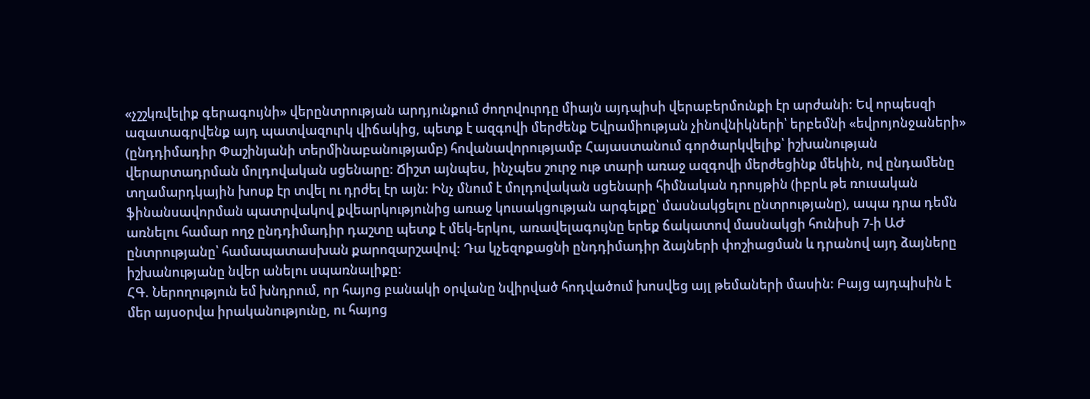«չշշկռվելիք գերագույնի» վերընտրության արդյունքում ժողովուրդը միայն այդպիսի վերաբերմունքի էր արժանի: Եվ որպեսզի ազատագրվենք այդ պատվազուրկ վիճակից, պետք է ազգովի մերժենք Եվրամիության չինովնիկների՝ երբեմնի «եվրոյոնջաների» (ընդդիմադիր Փաշինյանի տերմինաբանությամբ) հովանավորությամբ Հայաստանում գործարկվելիք՝ իշխանության վերարտադրման մոլդովական սցենարը: Ճիշտ այնպես, ինչպես շուրջ ութ տարի առաջ ազգովի մերժեցինք մեկին, ով ընդամենը տղամարդկային խոսք էր տվել ու դրժել էր այն: Ինչ մնում է մոլդովական սցենարի հիմնական դրույթին (իբրև թե ռուսական ֆինանսավորման պատրվակով քվեարկությունից առաջ կուսակցության արգելքը՝ մասնակցելու ընտրությանը), ապա դրա դեմն առնելու համար ողջ ընդդիմադիր դաշտը պետք է մեկ-երկու, առավելագույնը երեք ճակատով մասնակցի հունիսի 7-ի ԱԺ ընտրությանը՝ համապատասխան քարոզարշավով: Դա կչեզոքացնի ընդդիմադիր ձայների փոշիացման և դրանով այդ ձայները իշխանությանը նվեր անելու սպառնալիքը:
ՀԳ. Ներողություն եմ խնդրում, որ հայոց բանակի օրվանը նվիրված հոդվածում խոսվեց այլ թեմաների մասին: Բայց այդպիսին է մեր այսօրվա իրականությունը, ու հայոց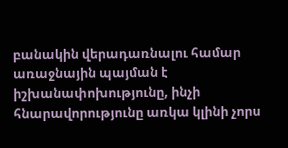բանակին վերադառնալու համար առաջնային պայման է իշխանափոխությունը, ինչի հնարավորությունը առկա կլինի չորս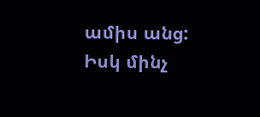ամիս անց: Իսկ մինչ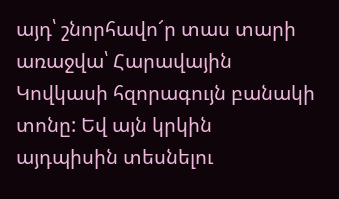այդ՝ շնորհավո՜ր տաս տարի առաջվա՝ Հարավային Կովկասի հզորագույն բանակի տոնը: Եվ այն կրկին այդպիսին տեսնելու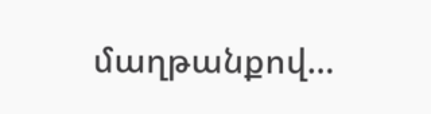մաղթանքով…